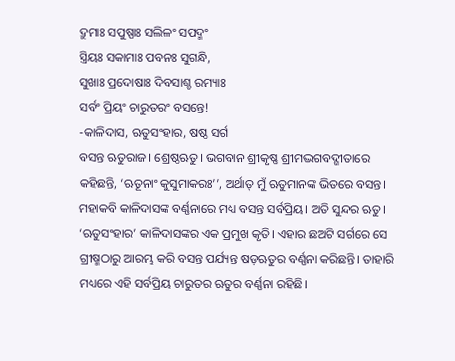ଦ୍ରୁମାଃ ସପୁଷ୍ପାଃ ସଲିଳଂ ସପଦ୍ମଂ
ସ୍ତ୍ରିୟଃ ସକାମାଃ ପବନଃ ସୁଗନ୍ଧି,
ସୁଖାଃ ପ୍ରଦୋଷାଃ ଦିବସାଶ୍ଚ ରମ୍ୟାଃ
ସର୍ବଂ ପ୍ରିୟଂ ଚାରୁତରଂ ବସନ୍ତେ!
-କାଳିଦାସ, ଋତୁସଂହାର, ଷଷ୍ଠ ସର୍ଗ
ବସନ୍ତ ଋତୁରାଜ। ଶ୍ରେଷ୍ଠଋତୁ। ଭଗବାନ ଶ୍ରୀକୃଷ୍ଣ ଶ୍ରୀମଦ୍ଭଗବଦ୍ଗୀତାରେ କହିଛନ୍ତି, ‘ଋତୂନାଂ କୁସୁମାକରଃ’’, ଅର୍ଥାତ୍ ମୁଁ ଋତୁମାନଙ୍କ ଭିତରେ ବସନ୍ତ। ମହାକବି କାଳିଦାସଙ୍କ ବର୍ଣ୍ଣନାରେ ମଧ୍ୟ ବସନ୍ତ ସର୍ବପ୍ରିୟ। ଅତି ସୁନ୍ଦର ଋତୁ।
‘ଋତୁସଂହାର’ କାଳିଦାସଙ୍କର ଏକ ପ୍ରମୁଖ କୃତି। ଏହାର ଛଅଟି ସର୍ଗରେ ସେ ଗ୍ରୀଷ୍ମଠାରୁ ଆରମ୍ଭ କରି ବସନ୍ତ ପର୍ଯ୍ୟନ୍ତ ଷଡ଼ଋତୁର ବର୍ଣ୍ଣନା କରିଛନ୍ତି। ତାହାରି ମଧ୍ୟରେ ଏହି ସର୍ବପ୍ରିୟ ଚାରୁତର ଋତୁର ବର୍ଣ୍ଣନା ରହିଛି।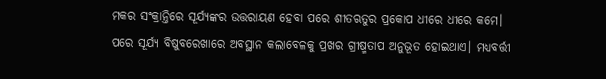ମକର ସଂକ୍ରାନ୍ତିରେ ସୂର୍ଯ୍ୟଙ୍କର ଉତ୍ତରାୟଣ ହେବା ପରେ ଶୀତଋତୁର ପ୍ରକୋପ ଧୀରେ ଧୀରେ କମେ। ପରେ ସୂର୍ଯ୍ୟ ବିଷୁବରେଖାରେ ଅବସ୍ଥାନ କଲାବେଳକୁ ପ୍ରଖର ଗ୍ରୀଷ୍ମତାପ ଅନୁଭୂତ ହୋଇଥାଏ। ମଧ୍ୟବର୍ତ୍ତୀ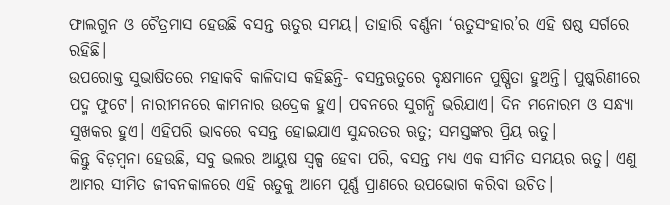ଫାଲଗୁନ ଓ ଚୈତ୍ରମାସ ହେଉଛି ବସନ୍ତ ଋତୁର ସମୟ। ତାହାରି ବର୍ଣ୍ଣନା ‘ଋତୁସଂହାର’ର ଏହି ଷଷ୍ଠ ସର୍ଗରେ ରହିଛି।
ଉପରୋକ୍ତ ସୁଭାଷିତରେ ମହାକବି କାଳିଦାସ କହିଛନ୍ତି- ବସନ୍ତଋତୁରେ ବୃକ୍ଷମାନେ ପୁଷ୍ପିତା ହୁଅନ୍ତି। ପୁଷ୍କରିଣୀରେ ପଦ୍ମ ଫୁଟେ। ନାରୀମନରେ କାମନାର ଉଦ୍ରେକ ହୁଏ। ପବନରେ ସୁଗନ୍ଧି ଭରିଯାଏ। ଦିନ ମନୋରମ ଓ ସନ୍ଧ୍ୟା ସୁଖକର ହୁଏ। ଏହିପରି ଭାବରେ ବସନ୍ତ ହୋଇଯାଏ ସୁନ୍ଦରତର ଋତୁ; ସମସ୍ତଙ୍କର ପ୍ରିୟ ଋତୁ।
କିନ୍ତୁ ବିଡ଼ମ୍ବନା ହେଉଛି, ସବୁ ଭଲର ଆୟୁଷ ସ୍ବଳ୍ପ ହେବା ପରି, ବସନ୍ତ ମଧ୍ୟ ଏକ ସୀମିତ ସମୟର ଋତୁ। ଏଣୁ ଆମର ସୀମିତ ଜୀବନକାଳରେ ଏହି ଋତୁକୁ ଆମେ ପୂର୍ଣ୍ଣ ପ୍ରାଣରେ ଉପଭୋଗ କରିବା ଉଚିତ।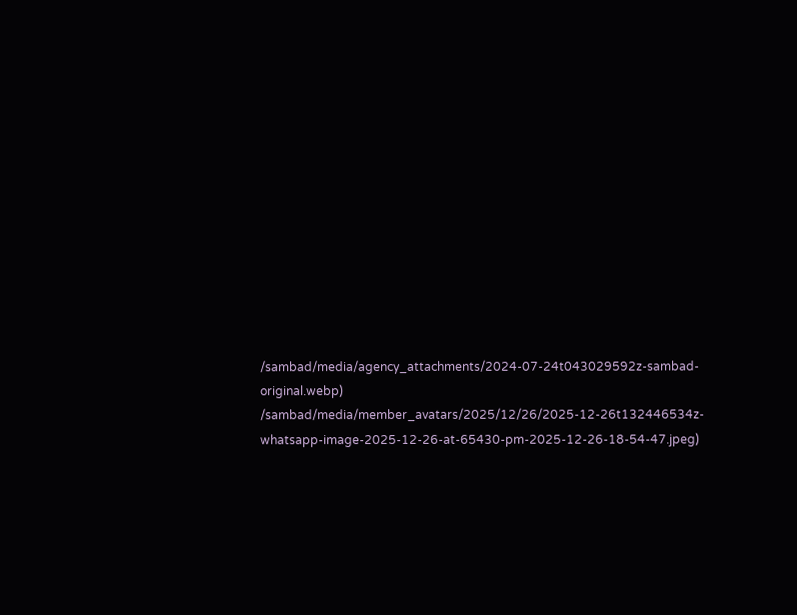/sambad/media/agency_attachments/2024-07-24t043029592z-sambad-original.webp)
/sambad/media/member_avatars/2025/12/26/2025-12-26t132446534z-whatsapp-image-2025-12-26-at-65430-pm-2025-12-26-18-54-47.jpeg)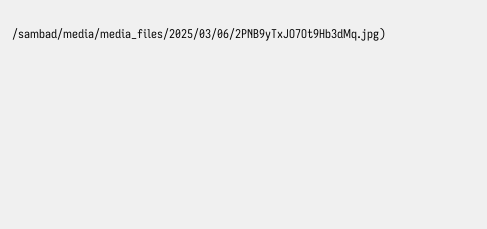/sambad/media/media_files/2025/03/06/2PNB9yTxJO7Ot9Hb3dMq.jpg)